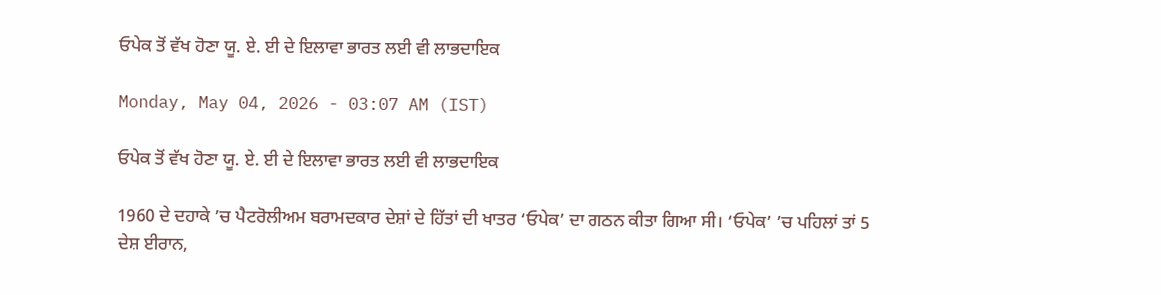ਓਪੇਕ ਤੋਂ ਵੱਖ ਹੋਣਾ ਯੂ. ਏ. ਈ ਦੇ ਇਲਾਵਾ ਭਾਰਤ ਲਈ ਵੀ ਲਾਭਦਾਇਕ

Monday, May 04, 2026 - 03:07 AM (IST)

ਓਪੇਕ ਤੋਂ ਵੱਖ ਹੋਣਾ ਯੂ. ਏ. ਈ ਦੇ ਇਲਾਵਾ ਭਾਰਤ ਲਈ ਵੀ ਲਾਭਦਾਇਕ

1960 ਦੇ ਦਹਾਕੇ ’ਚ ਪੈਟਰੋਲੀਅਮ ਬਰਾਮਦਕਾਰ ਦੇਸ਼ਾਂ ਦੇ ਹਿੱਤਾਂ ਦੀ ਖਾਤਰ ‘ਓਪੇਕ’ ਦਾ ਗਠਨ ਕੀਤਾ ਗਿਆ ਸੀ। ‘ਓਪੇਕ’ ’ਚ ਪਹਿਲਾਂ ਤਾਂ 5 ਦੇਸ਼ ਈਰਾਨ,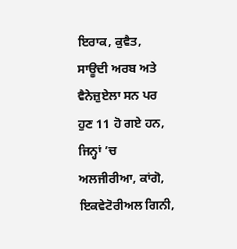ਇਰਾਕ, ਕੁਵੈਤ, ਸਾਊਦੀ ਅਰਬ ਅਤੇ ਵੈਨੇਜ਼ੁਏਲਾ ਸਨ ਪਰ ਹੁਣ 11 ਹੋ ਗਏ ਹਨ, ਜਿਨ੍ਹਾਂ ’ਚ ਅਲਜੀਰੀਆ, ਕਾਂਗੋ, ਇਕਵੇਟੋਰੀਅਲ ਗਿਨੀ,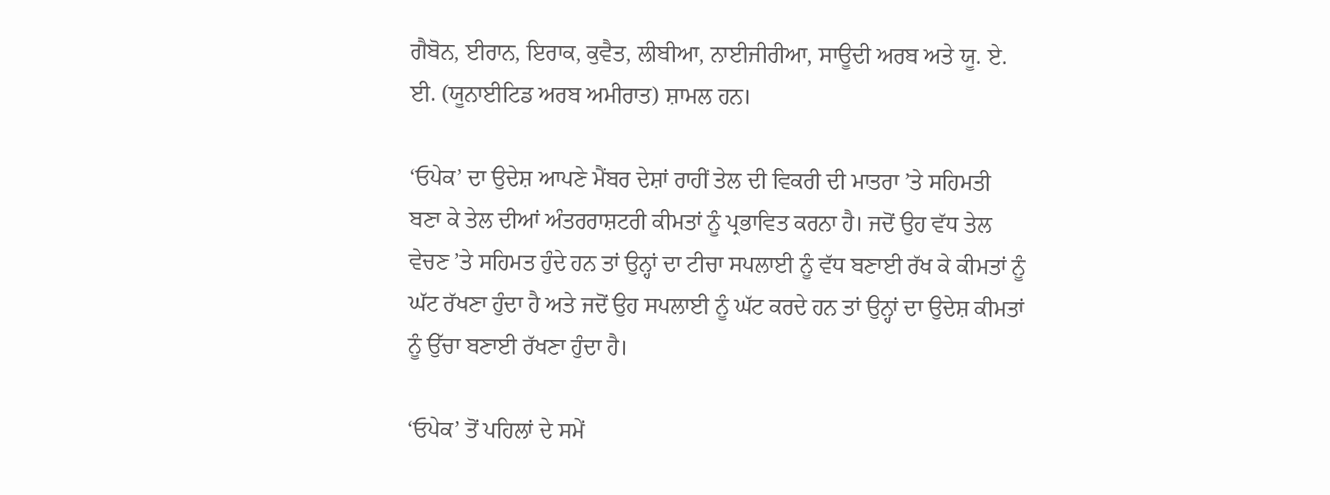ਗੈਬੋਨ, ਈਰਾਨ, ਇਰਾਕ, ਕੁਵੈਤ, ਲੀਬੀਆ, ਨਾਈਜੀਰੀਆ, ਸਾਊਦੀ ਅਰਬ ਅਤੇ ਯੂ. ਏ. ਈ. (ਯੂਨਾਈਟਿਡ ਅਰਬ ਅਮੀਰਾਤ) ਸ਼ਾਮਲ ਹਨ।

‘ਓਪੇਕ’ ਦਾ ਉਦੇਸ਼ ਆਪਣੇ ਮੈਂਬਰ ਦੇਸ਼ਾਂ ਰਾਹੀਂ ਤੇਲ ਦੀ ਵਿਕਰੀ ਦੀ ਮਾਤਰਾ ’ਤੇ ਸਹਿਮਤੀ ਬਣਾ ਕੇ ਤੇਲ ਦੀਆਂ ਅੰਤਰਰਾਸ਼ਟਰੀ ਕੀਮਤਾਂ ਨੂੰ ਪ੍ਰਭਾਵਿਤ ਕਰਨਾ ਹੈ। ਜਦੋਂ ਉਹ ਵੱਧ ਤੇਲ ਵੇਚਣ ’ਤੇ ਸਹਿਮਤ ਹੁੰਦੇ ਹਨ ਤਾਂ ਉਨ੍ਹਾਂ ਦਾ ਟੀਚਾ ਸਪਲਾਈ ਨੂੰ ਵੱਧ ਬਣਾਈ ਰੱਖ ਕੇ ਕੀਮਤਾਂ ਨੂੰ ਘੱਟ ਰੱਖਣਾ ਹੁੰਦਾ ਹੈ ਅਤੇ ਜਦੋਂ ਉਹ ਸਪਲਾਈ ਨੂੰ ਘੱਟ ਕਰਦੇ ਹਨ ਤਾਂ ਉਨ੍ਹਾਂ ਦਾ ਉਦੇਸ਼ ਕੀਮਤਾਂ ਨੂੰ ਉੱਚਾ ਬਣਾਈ ਰੱਖਣਾ ਹੁੰਦਾ ਹੈ।

‘ਓਪੇਕ’ ਤੋਂ ਪਹਿਲਾਂ ਦੇ ਸਮੇਂ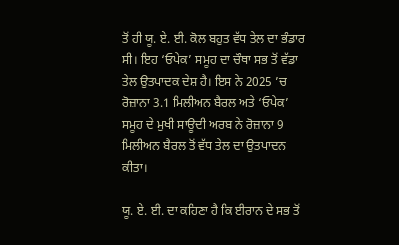ਤੋਂ ਹੀ ਯੂ. ਏ. ਈ. ਕੋਲ ਬਹੁਤ ਵੱਧ ਤੇਲ ਦਾ ਭੰਡਾਰ ਸੀ। ਇਹ ‘ਓਪੇਕ’ ਸਮੂਹ ਦਾ ਚੌਥਾ ਸਭ ਤੋਂ ਵੱਡਾ ਤੇਲ ਉਤਪਾਦਕ ਦੇਸ਼ ਹੈ। ਇਸ ਨੇ 2025 ’ਚ ਰੋਜ਼ਾਨਾ 3.1 ਮਿਲੀਅਨ ਬੈਰਲ ਅਤੇ ‘ਓਪੇਕ’ ਸਮੂਹ ਦੇ ਮੁਖੀ ਸਾਊਦੀ ਅਰਬ ਨੇ ਰੋਜ਼ਾਨਾ 9 ਮਿਲੀਅਨ ਬੈਰਲ ਤੋਂ ਵੱਧ ਤੇਲ ਦਾ ਉਤਪਾਦਨ ਕੀਤਾ।

ਯੂ. ਏ. ਈ. ਦਾ ਕਹਿਣਾ ਹੈ ਕਿ ਈਰਾਨ ਦੇ ਸਭ ਤੋਂ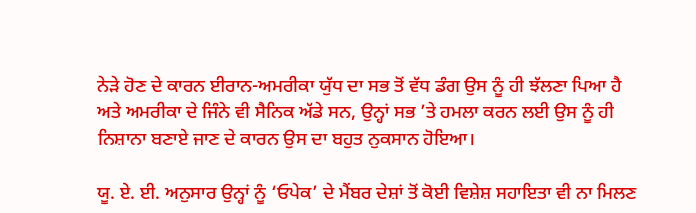ਨੇੜੇ ਹੋਣ ਦੇ ਕਾਰਨ ਈਰਾਨ-ਅਮਰੀਕਾ ਯੁੱਧ ਦਾ ਸਭ ਤੋਂ ਵੱਧ ਡੰਗ ਉਸ ਨੂੰ ਹੀ ਝੱਲਣਾ ਪਿਆ ਹੈ ਅਤੇ ਅਮਰੀਕਾ ਦੇ ਜਿੰਨੇ ਵੀ ਸੈਨਿਕ ਅੱਡੇ ਸਨ, ਉਨ੍ਹਾਂ ਸਭ ’ਤੇ ਹਮਲਾ ਕਰਨ ਲਈ ਉਸ ਨੂੰ ਹੀ ਨਿਸ਼ਾਨਾ ਬਣਾਏ ਜਾਣ ਦੇ ਕਾਰਨ ਉਸ ਦਾ ਬਹੁਤ ਨੁਕਸਾਨ ਹੋਇਆ।

ਯੂ. ਏ. ਈ. ਅਨੁਸਾਰ ਉਨ੍ਹਾਂ ਨੂੰ ‘ਓਪੇਕ’ ਦੇ ਮੈਂਬਰ ਦੇਸ਼ਾਂ ਤੋਂ ਕੋਈ ਵਿਸ਼ੇਸ਼ ਸਹਾਇਤਾ ਵੀ ਨਾ ਮਿਲਣ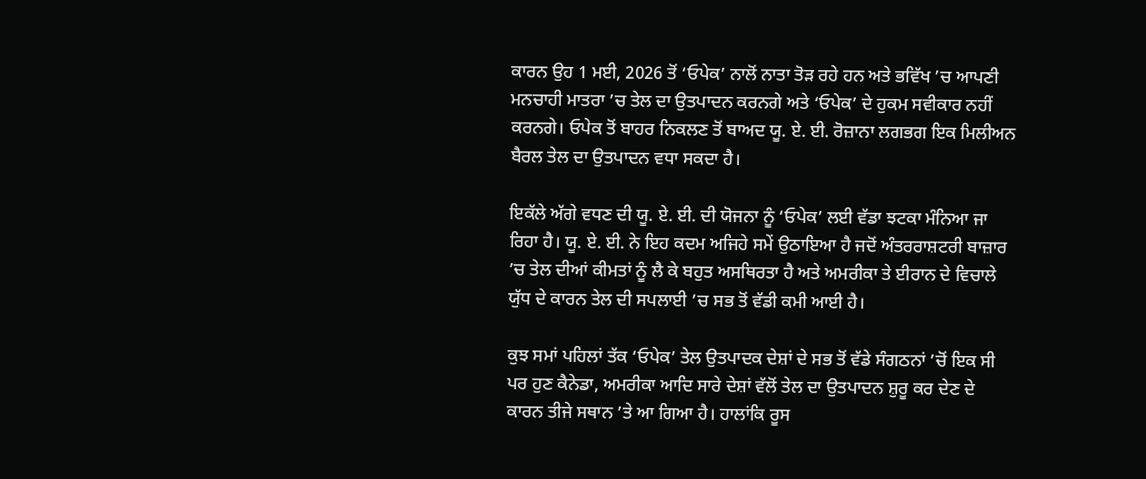ਕਾਰਨ ਉਹ 1 ਮਈ, 2026 ਤੋਂ ‘ਓਪੇਕ’ ਨਾਲੋਂ ਨਾਤਾ ਤੋੜ ਰਹੇ ਹਨ ਅਤੇ ਭਵਿੱਖ ’ਚ ਆਪਣੀ ਮਨਚਾਹੀ ਮਾਤਰਾ ’ਚ ਤੇਲ ਦਾ ਉਤਪਾਦਨ ਕਰਨਗੇ ਅਤੇ ‘ਓਪੇਕ’ ਦੇ ਹੁਕਮ ਸਵੀਕਾਰ ਨਹੀਂ ਕਰਨਗੇ। ਓਪੇਕ ਤੋਂ ਬਾਹਰ ਨਿਕਲਣ ਤੋਂ ਬਾਅਦ ਯੂ. ਏ. ਈ. ਰੋਜ਼ਾਨਾ ਲਗਭਗ ਇਕ ਮਿਲੀਅਨ ਬੈਰਲ ਤੇਲ ਦਾ ਉਤਪਾਦਨ ਵਧਾ ਸਕਦਾ ਹੈ।

ਇਕੱਲੇ ਅੱਗੇ ਵਧਣ ਦੀ ਯੂ. ਏ. ਈ. ਦੀ ਯੋਜਨਾ ਨੂੰ ‘ਓਪੇਕ’ ਲਈ ਵੱਡਾ ਝਟਕਾ ਮੰਨਿਆ ਜਾ ਰਿਹਾ ਹੈ। ਯੂ. ਏ. ਈ. ਨੇ ਇਹ ਕਦਮ ਅਜਿਹੇ ਸਮੇਂ ਉਠਾਇਆ ਹੈ ਜਦੋਂ ਅੰਤਰਰਾਸ਼ਟਰੀ ਬਾਜ਼ਾਰ ’ਚ ਤੇਲ ਦੀਆਂ ਕੀਮਤਾਂ ਨੂੰ ਲੈ ਕੇ ਬਹੁਤ ਅਸਥਿਰਤਾ ਹੈ ਅਤੇ ਅਮਰੀਕਾ ਤੇ ਈਰਾਨ ਦੇ ਵਿਚਾਲੇ ਯੁੱਧ ਦੇ ਕਾਰਨ ਤੇਲ ਦੀ ਸਪਲਾਈ ’ਚ ਸਭ ਤੋਂ ਵੱਡੀ ਕਮੀ ਆਈ ਹੈ।

ਕੁਝ ਸਮਾਂ ਪਹਿਲਾਂ ਤੱਕ ‘ਓਪੇਕ’ ਤੇਲ ਉਤਪਾਦਕ ਦੇਸ਼ਾਂ ਦੇ ਸਭ ਤੋਂ ਵੱਡੇ ਸੰਗਠਨਾਂ ’ਚੋਂ ਇਕ ਸੀ ਪਰ ਹੁਣ ਕੈਨੇਡਾ, ਅਮਰੀਕਾ ਆਦਿ ਸਾਰੇ ਦੇਸ਼ਾਂ ਵੱਲੋਂ ਤੇਲ ਦਾ ਉਤਪਾਦਨ ਸ਼ੁਰੂ ਕਰ ਦੇਣ ਦੇ ਕਾਰਨ ਤੀਜੇ ਸਥਾਨ ’ਤੇ ਆ ਗਿਆ ਹੈ। ਹਾਲਾਂਕਿ ਰੂਸ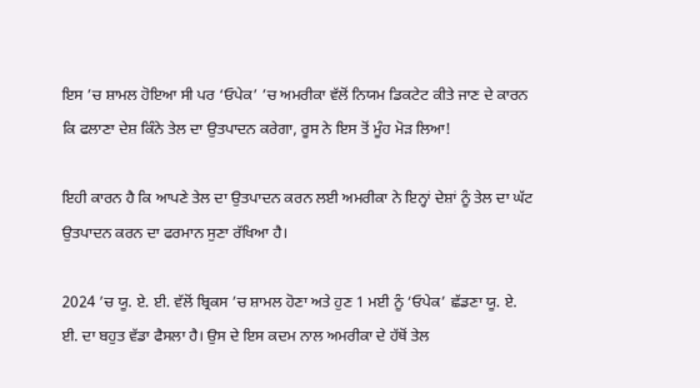ਇਸ ’ਚ ਸ਼ਾਮਲ ਹੋਇਆ ਸੀ ਪਰ ‘ਓਪੇਕ’ ’ਚ ਅਮਰੀਕਾ ਵੱਲੋਂ ਨਿਯਮ ਡਿਕਟੇਟ ਕੀਤੇ ਜਾਣ ਦੇ ਕਾਰਨ ਕਿ ਫਲਾਣਾ ਦੇਸ਼ ਕਿੰਨੇ ਤੇਲ ਦਾ ਉਤਪਾਦਨ ਕਰੇਗਾ, ਰੂਸ ਨੇ ਇਸ ਤੋਂ ਮੂੰਹ ਮੋੜ ਲਿਆ!

ਇਹੀ ਕਾਰਨ ਹੈ ਕਿ ਆਪਣੇ ਤੇਲ ਦਾ ਉਤਪਾਦਨ ਕਰਨ ਲਈ ਅਮਰੀਕਾ ਨੇ ਇਨ੍ਹਾਂ ਦੇਸ਼ਾਂ ਨੂੰ ਤੇਲ ਦਾ ਘੱਟ ਉਤਪਾਦਨ ਕਰਨ ਦਾ ਫਰਮਾਨ ਸੁਣਾ ਰੱਖਿਆ ਹੈ।

2024 ’ਚ ਯੂ. ਏ. ਈ. ਵੱਲੋਂ ਬ੍ਰਿਕਸ ’ਚ ਸ਼ਾਮਲ ਹੋਣਾ ਅਤੇ ਹੁਣ 1 ਮਈ ਨੂੰ ‘ਓਪੇਕ’ ਛੱਡਣਾ ਯੂ. ਏ. ਈ. ਦਾ ਬਹੁਤ ਵੱਡਾ ਫੈਸਲਾ ਹੈ। ਉਸ ਦੇ ਇਸ ਕਦਮ ਨਾਲ ਅਮਰੀਕਾ ਦੇ ਹੱਥੋਂ ਤੇਲ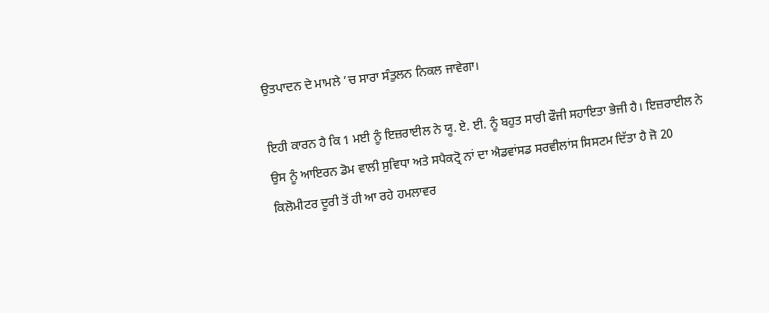ਉਤਪਾਦਨ ਦੇ ਮਾਮਲੇ ’ਚ ਸਾਰਾ ਸੰਤੁਲਨ ਨਿਕਲ ਜਾਵੇਗਾ।

ਇਹੀ ਕਾਰਨ ਹੈ ਕਿ 1 ਮਈ ਨੂੰ ਇਜ਼ਰਾਈਲ ਨੇ ਯੂ. ਏ. ਈ. ਨੂੰ ਬਹੁਤ ਸਾਰੀ ਫੌਜੀ ਸਹਾਇਤਾ ਭੇਜੀ ਹੈ। ਇਜ਼ਰਾਈਲ ਨੇ ਉਸ ਨੂੰ ਆਇਰਨ ਡੋਮ ਵਾਲੀ ਸੁਵਿਧਾ ਅਤੇ ਸਪੈਕਟ੍ਰੋ ਨਾਂ ਦਾ ਐਡਵਾਂਸਡ ਸਰਵੀਲਾਂਸ ਸਿਸਟਮ ਦਿੱਤਾ ਹੈ ਜੋ 20 ਕਿਲੋਮੀਟਰ ਦੂਰੀ ਤੋਂ ਹੀ ਆ ਰਹੇ ਹਮਲਾਵਰ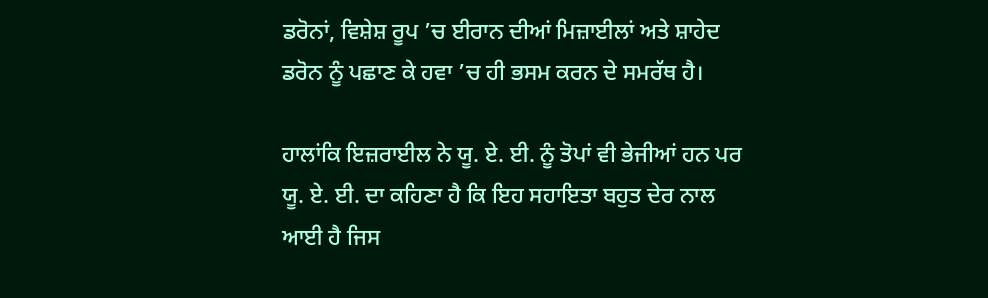ਡਰੋਨਾਂ, ਵਿਸ਼ੇਸ਼ ਰੂਪ ’ਚ ਈਰਾਨ ਦੀਆਂ ਮਿਜ਼ਾਈਲਾਂ ਅਤੇ ਸ਼ਾਹੇਦ ਡਰੋਨ ਨੂੰ ਪਛਾਣ ਕੇ ਹਵਾ ’ਚ ਹੀ ਭਸਮ ਕਰਨ ਦੇ ਸਮਰੱਥ ਹੈ।

ਹਾਲਾਂਕਿ ਇਜ਼ਰਾਈਲ ਨੇ ਯੂ. ਏ. ਈ. ਨੂੰ ਤੋਪਾਂ ਵੀ ਭੇਜੀਆਂ ਹਨ ਪਰ ਯੂ. ਏ. ਈ. ਦਾ ਕਹਿਣਾ ਹੈ ਕਿ ਇਹ ਸਹਾਇਤਾ ਬਹੁਤ ਦੇਰ ਨਾਲ ਆਈ ਹੈ ਜਿਸ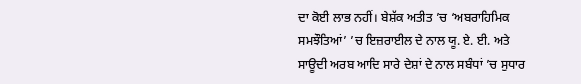ਦਾ ਕੋਈ ਲਾਭ ਨਹੀਂ। ਬੇਸ਼ੱਕ ਅਤੀਤ ’ਚ ‘ਅਬਰਾਹਿਮਿਕ ਸਮਝੌਤਿਆਂ’ ’ਚ ਇਜ਼ਰਾਈਲ ਦੇ ਨਾਲ ਯੂ. ਏ. ਈ. ਅਤੇ ਸਾਊਦੀ ਅਰਬ ਆਦਿ ਸਾਰੇ ਦੇਸ਼ਾਂ ਦੇ ਨਾਲ ਸਬੰਧਾਂ ’ਚ ਸੁਧਾਰ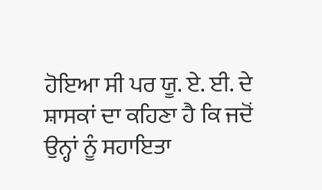ਹੋਇਆ ਸੀ ਪਰ ਯੂ. ਏ. ਈ. ਦੇ ਸ਼ਾਸਕਾਂ ਦਾ ਕਹਿਣਾ ਹੈ ਕਿ ਜਦੋਂ ਉਨ੍ਹਾਂ ਨੂੰ ਸਹਾਇਤਾ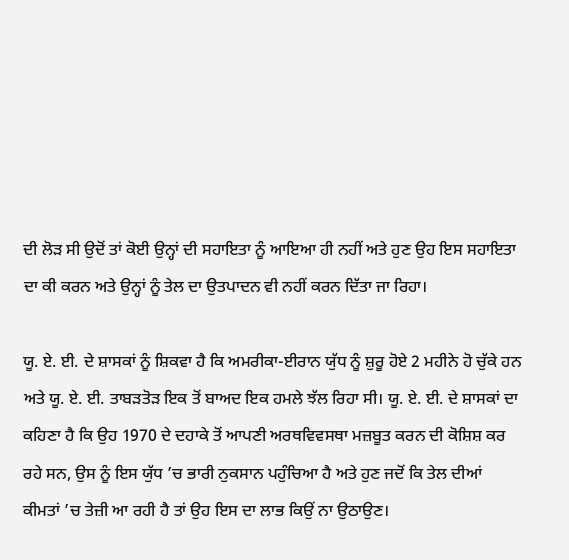ਦੀ ਲੋੜ ਸੀ ਉਦੋਂ ਤਾਂ ਕੋਈ ਉਨ੍ਹਾਂ ਦੀ ਸਹਾਇਤਾ ਨੂੰ ਆਇਆ ਹੀ ਨਹੀਂ ਅਤੇ ਹੁਣ ਉਹ ਇਸ ਸਹਾਇਤਾ ਦਾ ਕੀ ਕਰਨ ਅਤੇ ਉਨ੍ਹਾਂ ਨੂੰ ਤੇਲ ਦਾ ਉਤਪਾਦਨ ਵੀ ਨਹੀਂ ਕਰਨ ਦਿੱਤਾ ਜਾ ਰਿਹਾ।

ਯੂ. ਏ. ਈ. ਦੇ ਸ਼ਾਸਕਾਂ ਨੂੰ ਸ਼ਿਕਵਾ ਹੈ ਕਿ ਅਮਰੀਕਾ-ਈਰਾਨ ਯੁੱਧ ਨੂੰ ਸ਼ੁਰੂ ਹੋਏ 2 ਮਹੀਨੇ ਹੋ ਚੁੱਕੇ ਹਨ ਅਤੇ ਯੂ. ਏ. ਈ. ਤਾਬੜਤੋੜ ਇਕ ਤੋਂ ਬਾਅਦ ਇਕ ਹਮਲੇ ਝੱਲ ਰਿਹਾ ਸੀ। ਯੂ. ਏ. ਈ. ਦੇ ਸ਼ਾਸਕਾਂ ਦਾ ਕਹਿਣਾ ਹੈ ਕਿ ਉਹ 1970 ਦੇ ਦਹਾਕੇ ਤੋਂ ਆਪਣੀ ਅਰਥਵਿਵਸਥਾ ਮਜ਼ਬੂਤ ਕਰਨ ਦੀ ਕੋਸ਼ਿਸ਼ ਕਰ ਰਹੇ ਸਨ, ਉਸ ਨੂੰ ਇਸ ਯੁੱਧ ’ਚ ਭਾਰੀ ਨੁਕਸਾਨ ਪਹੁੰਚਿਆ ਹੈ ਅਤੇ ਹੁਣ ਜਦੋਂ ਕਿ ਤੇਲ ਦੀਆਂ ਕੀਮਤਾਂ ’ਚ ਤੇਜ਼ੀ ਆ ਰਹੀ ਹੈ ਤਾਂ ਉਹ ਇਸ ਦਾ ਲਾਭ ਕਿਉਂ ਨਾ ਉਠਾਉਣ।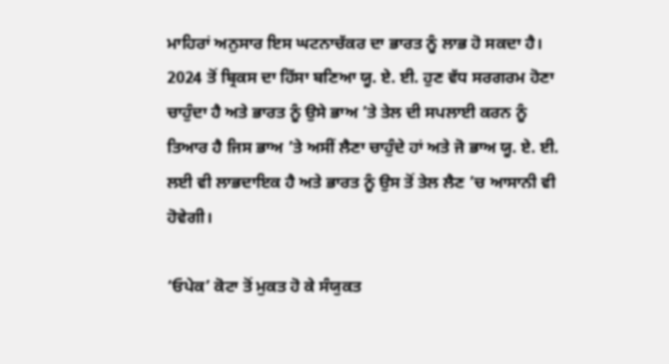ਮਾਹਿਰਾਂ ਅਨੁਸਾਰ ਇਸ ਘਟਨਾਚੱਕਰ ਦਾ ਭਾਰਤ ਨੂੰ ਲਾਭ ਹੋ ਸਕਦਾ ਹੈ। 2024 ਤੋਂ ਬ੍ਰਿਕਸ ਦਾ ਹਿੱਸਾ ਬਣਿਆ ਯੂ. ਏ. ਈ. ਹੁਣ ਵੱਧ ਸਰਗਰਮ ਹੋਣਾ ਚਾਹੁੰਦਾ ਹੈ ਅਤੇ ਭਾਰਤ ਨੂੰ ਉਸੇ ਭਾਅ ’ਤੇ ਤੇਲ ਦੀ ਸਪਲਾਈ ਕਰਨ ਨੂੰ ਤਿਆਰ ਹੈ ਜਿਸ ਭਾਅ ’ਤੇ ਅਸੀਂ ਲੈਣਾ ਚਾਹੁੰਦੇ ਹਾਂ ਅਤੇ ਜੋ ਭਾਅ ਯੂ. ਏ. ਈ. ਲਈ ਵੀ ਲਾਭਦਾਇਕ ਹੈ ਅਤੇ ਭਾਰਤ ਨੂੰ ਉਸ ਤੋਂ ਤੇਲ ਲੈਣ ’ਚ ਆਸਾਨੀ ਵੀ ਹੋਵੇਗੀ।

‘ਓਪੇਕ’ ਕੋਟਾ ਤੋਂ ਮੁਕਤ ਹੋ ਕੇ ਸੰਯੁਕਤ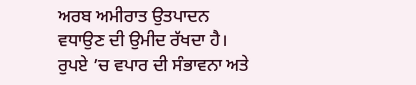ਅਰਬ ਅਮੀਰਾਤ ਉਤਪਾਦਨ ਵਧਾਉਣ ਦੀ ਉਮੀਦ ਰੱਖਦਾ ਹੈ। ਰੁਪਏ ’ਚ ਵਪਾਰ ਦੀ ਸੰਭਾਵਨਾ ਅਤੇ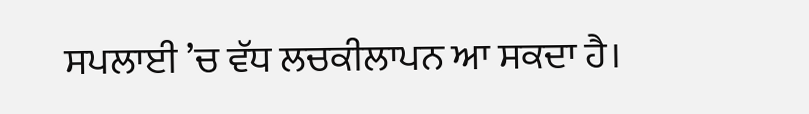ਸਪਲਾਈ ’ਚ ਵੱਧ ਲਚਕੀਲਾਪਨ ਆ ਸਕਦਾ ਹੈ।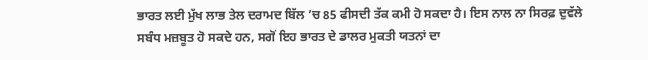ਭਾਰਤ ਲਈ ਮੁੱਖ ਲਾਭ ਤੇਲ ਦਰਾਮਦ ਬਿੱਲ ’ਚ 85 ਫੀਸਦੀ ਤੱਕ ਕਮੀ ਹੋ ਸਕਦਾ ਹੈ। ਇਸ ਨਾਲ ਨਾ ਸਿਰਫ਼ ਦੁਵੱਲੇ ਸਬੰਧ ਮਜ਼ਬੂਤ ਹੋ ਸਕਦੇ ਹਨ, ਸਗੋਂ ਇਹ ਭਾਰਤ ਦੇ ਡਾਲਰ ਮੁਕਤੀ ਯਤਨਾਂ ਦਾ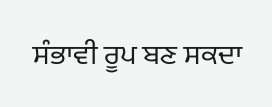ਸੰਭਾਵੀ ਰੂਪ ਬਣ ਸਕਦਾ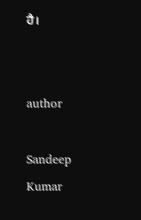ਹੈ।


author

Sandeep Kumar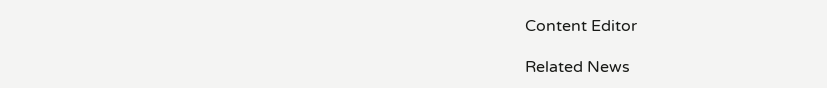Content Editor

Related News